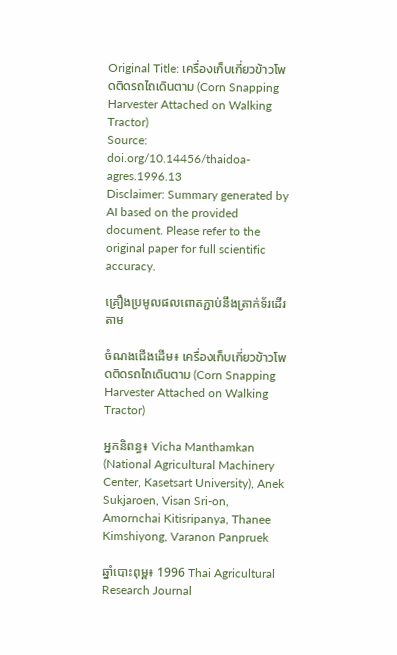Original Title: เครื่องเก็บเกี่ยวข้าวโพดติดรถไถเดินตาม (Corn Snapping Harvester Attached on Walking Tractor)
Source: doi.org/10.14456/thaidoa-agres.1996.13
Disclaimer: Summary generated by AI based on the provided document. Please refer to the original paper for full scientific accuracy.

គ្រឿងប្រមូលផលពោតភ្ជាប់នឹងត្រាក់ទ័រដើរតាម

ចំណងជើងដើម៖ เครื่องเก็บเกี่ยวข้าวโพดติดรถไถเดินตาม (Corn Snapping Harvester Attached on Walking Tractor)

អ្នកនិពន្ធ៖ Vicha Manthamkan (National Agricultural Machinery Center, Kasetsart University), Anek Sukjaroen, Visan Sri-on, Amornchai Kitisripanya, Thanee Kimshiyong, Varanon Panpruek

ឆ្នាំបោះពុម្ព៖ 1996 Thai Agricultural Research Journal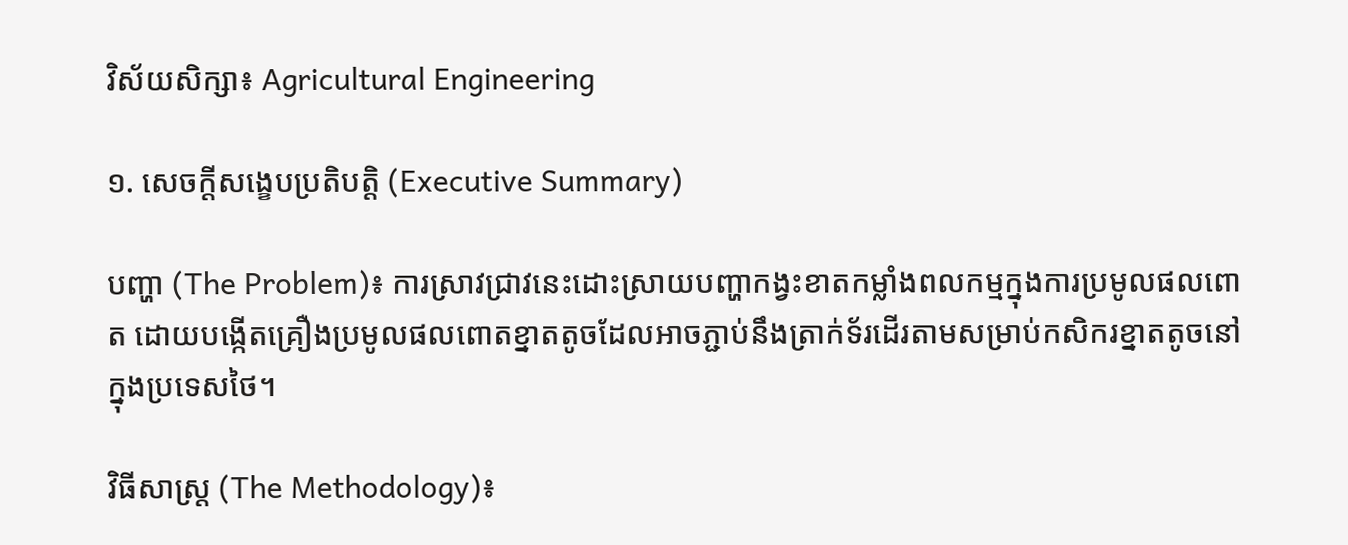វិស័យសិក្សា៖ Agricultural Engineering

១. សេចក្តីសង្ខេបប្រតិបត្តិ (Executive Summary)

បញ្ហា (The Problem)៖ ការស្រាវជ្រាវនេះដោះស្រាយបញ្ហាកង្វះខាតកម្លាំងពលកម្មក្នុងការប្រមូលផលពោត ដោយបង្កើតគ្រឿងប្រមូលផលពោតខ្នាតតូចដែលអាចភ្ជាប់នឹងត្រាក់ទ័រដើរតាមសម្រាប់កសិករខ្នាតតូចនៅក្នុងប្រទេសថៃ។

វិធីសាស្ត្រ (The Methodology)៖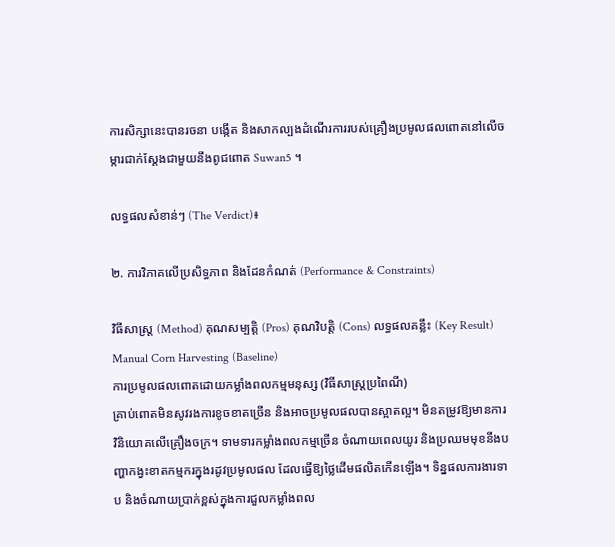ការសិក្សានេះបានរចនា បង្កើត និងសាកល្បងដំណើរការរបស់គ្រឿងប្រមូលផលពោតនៅលើចម្ការជាក់ស្តែងជាមួយនឹងពូជពោត Suwan5 ។

លទ្ធផលសំខាន់ៗ (The Verdict)៖

២. ការវិភាគលើប្រសិទ្ធភាព និងដែនកំណត់ (Performance & Constraints)

វិធីសាស្ត្រ (Method) គុណសម្បត្តិ (Pros) គុណវិបត្តិ (Cons) លទ្ធផលគន្លឹះ (Key Result)
Manual Corn Harvesting (Baseline)
ការប្រមូលផលពោតដោយកម្លាំងពលកម្មមនុស្ស (វិធីសាស្ត្រប្រពៃណី)
គ្រាប់ពោតមិនសូវរងការខូចខាតច្រើន និងអាចប្រមូលផលបានស្អាតល្អ។ មិនតម្រូវឱ្យមានការវិនិយោគលើគ្រឿងចក្រ។ ទាមទារកម្លាំងពលកម្មច្រើន ចំណាយពេលយូរ និងប្រឈមមុខនឹងបញ្ហាកង្វះខាតកម្មករក្នុងរដូវប្រមូលផល ដែលធ្វើឱ្យថ្លៃដើមផលិតកើនឡើង។ ទិន្នផលការងារទាប និងចំណាយប្រាក់ខ្ពស់ក្នុងការជួលកម្លាំងពល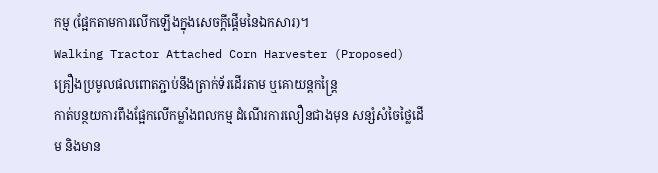កម្ម (ផ្អែកតាមការលើកឡើងក្នុងសេចក្តីផ្តើមនៃឯកសារ)។
Walking Tractor Attached Corn Harvester (Proposed)
គ្រឿងប្រមូលផលពោតភ្ជាប់នឹងត្រាក់ទ័រដើរតាម ឬគោយន្តកន្ត្រៃ
កាត់បន្ថយការពឹងផ្អែកលើកម្លាំងពលកម្ម ដំណើរការលឿនជាងមុន សន្សំសំចៃថ្លៃដើម និងមាន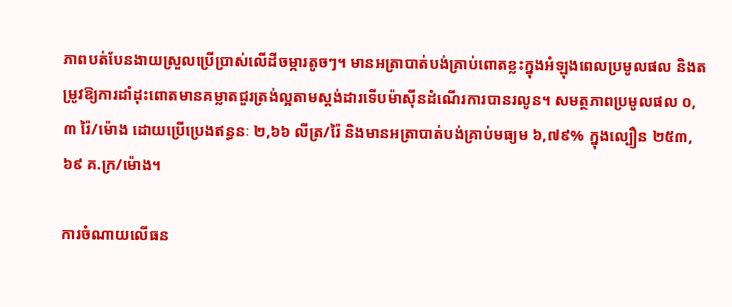ភាពបត់បែនងាយស្រួលប្រើប្រាស់លើដីចម្ការតូចៗ។ មានអត្រាបាត់បង់គ្រាប់ពោតខ្លះក្នុងអំឡុងពេលប្រមូលផល និងតម្រូវឱ្យការដាំដុះពោតមានគម្លាតជួរត្រង់ល្អតាមស្តង់ដារទើបម៉ាស៊ីនដំណើរការបានរលូន។ សមត្ថភាពប្រមូលផល ០,៣ រ៉ៃ/ម៉ោង ដោយប្រើប្រេងឥន្ធនៈ ២,៦៦ លីត្រ/រ៉ៃ និងមានអត្រាបាត់បង់គ្រាប់មធ្យម ៦,៧៩% ក្នុងល្បឿន ២៥៣,៦៩ គ.ក្រ/ម៉ោង។

ការចំណាយលើធន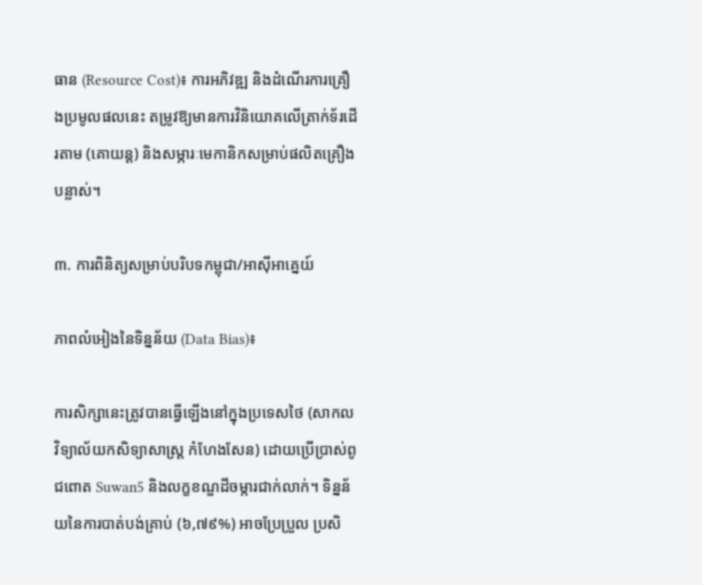ធាន (Resource Cost)៖ ការអភិវឌ្ឍ និងដំណើរការគ្រឿងប្រមូលផលនេះ តម្រូវឱ្យមានការវិនិយោគលើត្រាក់ទ័រដើរតាម (គោយន្ត) និងសម្ភារៈមេកានិកសម្រាប់ផលិតគ្រឿងបន្លាស់។

៣. ការពិនិត្យសម្រាប់បរិបទកម្ពុជា/អាស៊ីអាគ្នេយ៍

ភាពលំអៀងនៃទិន្នន័យ (Data Bias)៖

ការសិក្សានេះត្រូវបានធ្វើឡើងនៅក្នុងប្រទេសថៃ (សាកលវិទ្យាល័យកសិទ្យាសាស្ត្រ កំហែងសែន) ដោយប្រើប្រាស់ពូជពោត Suwan5 និងលក្ខខណ្ឌដីចម្ការជាក់លាក់។ ទិន្នន័យនៃការបាត់បង់គ្រាប់ (៦,៧៩%) អាចប្រែប្រួល ប្រសិ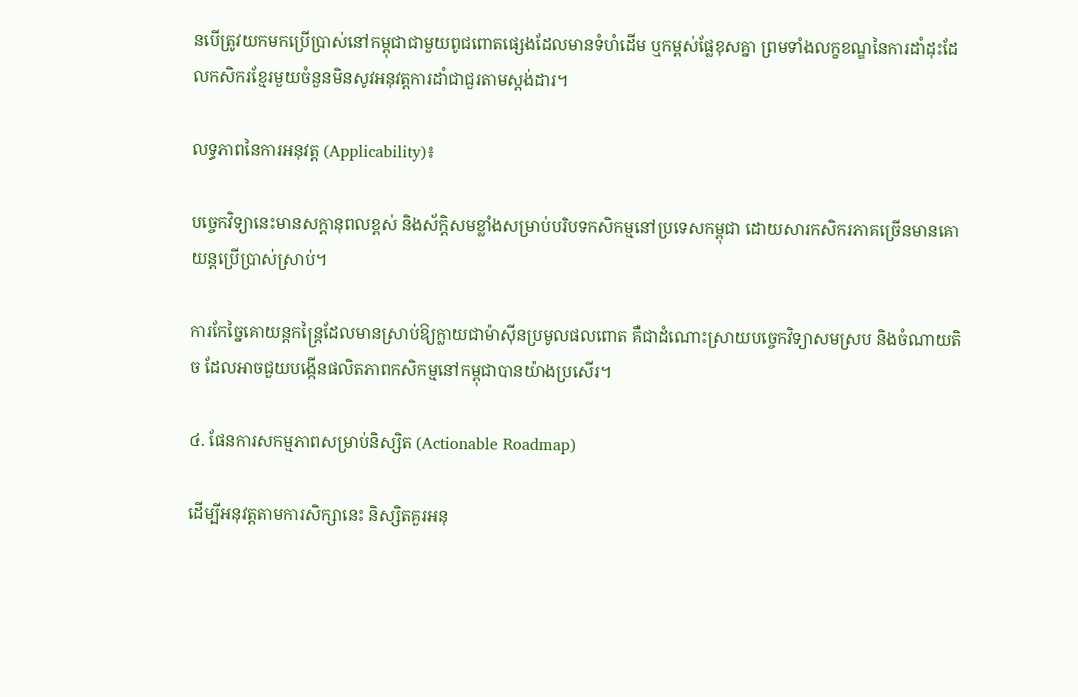នបើត្រូវយកមកប្រើប្រាស់នៅកម្ពុជាជាមួយពូជពោតផ្សេងដែលមានទំហំដើម ឬកម្ពស់ផ្លែខុសគ្នា ព្រមទាំងលក្ខខណ្ឌនៃការដាំដុះដែលកសិករខ្មែរមួយចំនួនមិនសូវអនុវត្តការដាំជាជួរតាមស្តង់ដារ។

លទ្ធភាពនៃការអនុវត្ត (Applicability)៖

បច្ចេកវិទ្យានេះមានសក្តានុពលខ្ពស់ និងស័ក្តិសមខ្លាំងសម្រាប់បរិបទកសិកម្មនៅប្រទេសកម្ពុជា ដោយសារកសិករភាគច្រើនមានគោយន្តប្រើប្រាស់ស្រាប់។

ការកែច្នៃគោយន្តកន្ត្រៃដែលមានស្រាប់ឱ្យក្លាយជាម៉ាស៊ីនប្រមូលផលពោត គឺជាដំណោះស្រាយបច្ចេកវិទ្យាសមស្រប និងចំណាយតិច ដែលអាចជួយបង្កើនផលិតភាពកសិកម្មនៅកម្ពុជាបានយ៉ាងប្រសើរ។

៤. ផែនការសកម្មភាពសម្រាប់និស្សិត (Actionable Roadmap)

ដើម្បីអនុវត្តតាមការសិក្សានេះ និស្សិតគួរអនុ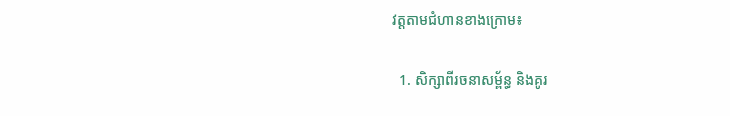វត្តតាមជំហានខាងក្រោម៖

  1. សិក្សាពីរចនាសម្ព័ន្ធ និងគូរ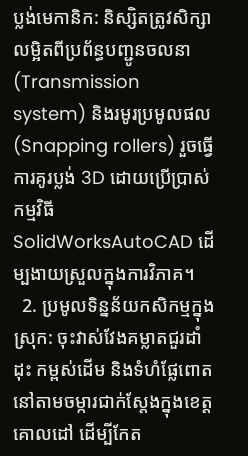ប្លង់មេកានិក: និស្សិតត្រូវសិក្សាលម្អិតពីប្រព័ន្ធបញ្ជូនចលនា (Transmission system) និងរមូរប្រមូលផល (Snapping rollers) រួចធ្វើការគូរប្លង់ 3D ដោយប្រើប្រាស់កម្មវិធី SolidWorksAutoCAD ដើម្បងាយស្រួលក្នុងការវិភាគ។
  2. ប្រមូលទិន្នន័យកសិកម្មក្នុងស្រុក: ចុះវាស់វែងគម្លាតជួរដាំដុះ កម្ពស់ដើម និងទំហំផ្លែពោតនៅតាមចម្ការជាក់ស្តែងក្នុងខេត្តគោលដៅ ដើម្បីកែត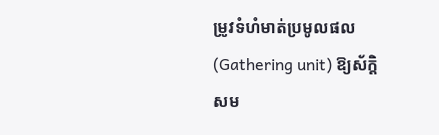ម្រូវទំហំមាត់ប្រមូលផល (Gathering unit) ឱ្យស័ក្តិសម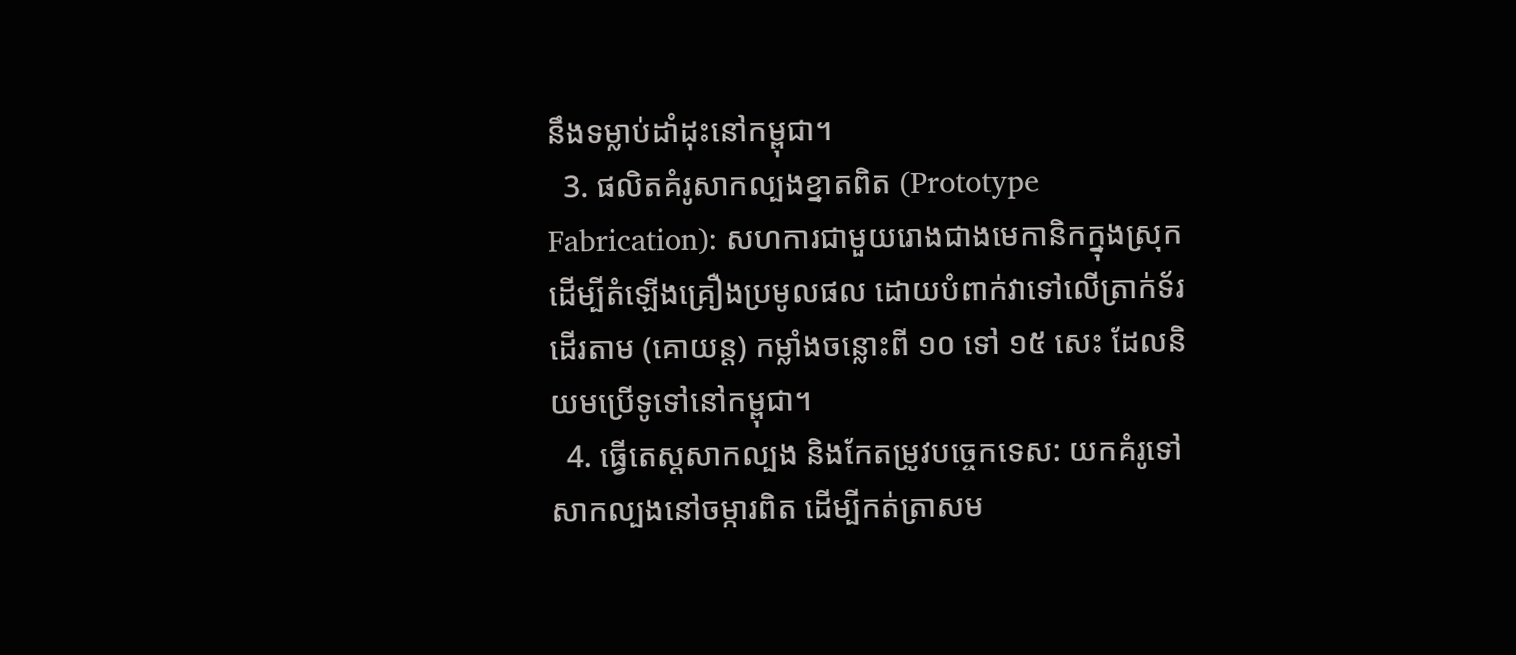នឹងទម្លាប់ដាំដុះនៅកម្ពុជា។
  3. ផលិតគំរូសាកល្បងខ្នាតពិត (Prototype Fabrication): សហការជាមួយរោងជាងមេកានិកក្នុងស្រុកដើម្បីតំឡើងគ្រឿងប្រមូលផល ដោយបំពាក់វាទៅលើត្រាក់ទ័រដើរតាម (គោយន្ត) កម្លាំងចន្លោះពី ១០ ទៅ ១៥ សេះ ដែលនិយមប្រើទូទៅនៅកម្ពុជា។
  4. ធ្វើតេស្តសាកល្បង និងកែតម្រូវបច្ចេកទេស: យកគំរូទៅសាកល្បងនៅចម្ការពិត ដើម្បីកត់ត្រាសម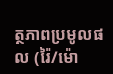ត្ថភាពប្រមូលផល (រ៉ៃ/ម៉ោ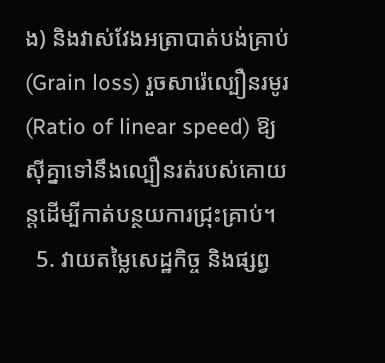ង) និងវាស់វែងអត្រាបាត់បង់គ្រាប់ (Grain loss) រួចសារ៉េល្បឿនរមូរ (Ratio of linear speed) ឱ្យស៊ីគ្នាទៅនឹងល្បឿនរត់របស់គោយន្តដើម្បីកាត់បន្ថយការជ្រុះគ្រាប់។
  5. វាយតម្លៃសេដ្ឋកិច្ច និងផ្សព្វ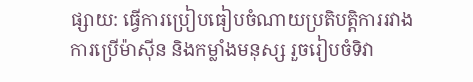ផ្សាយ: ធ្វើការប្រៀបធៀបចំណាយប្រតិបត្តិការរវាងការប្រើម៉ាស៊ីន និងកម្លាំងមនុស្ស រួចរៀបចំទិវា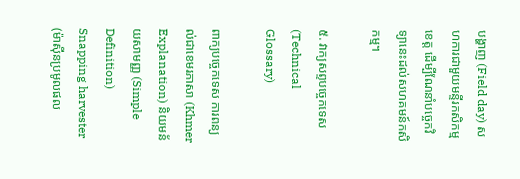បង្ហាញ (Field day) សហការជាមួយមន្ទីរកសិកម្មខេត្ត ដើម្បីណែនាំបច្ចេកវិទ្យានេះដល់សហគមន៍កសិកម្ម។

៥. វាក្យសព្ទបច្ចេកទេស (Technical Glossary)

ពាក្យបច្ចេកទេស ការពន្យល់ជាខេមរភាសា (Khmer Explanation) និយមន័យសាមញ្ញ (Simple Definition)
Snapping harvester (ម៉ាស៊ីនប្រមូលផល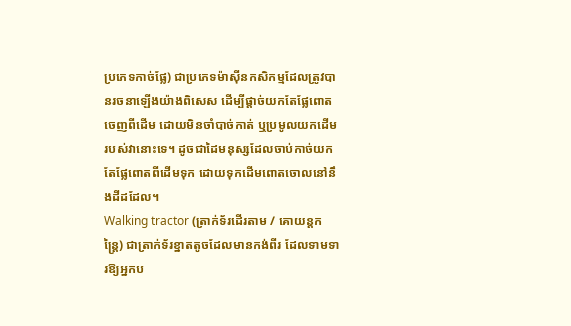ប្រភេទកាច់ផ្លែ) ជាប្រភេទម៉ាស៊ីនកសិកម្មដែលត្រូវបានរចនាឡើងយ៉ាងពិសេស ដើម្បីផ្តាច់យកតែផ្លែពោតចេញពីដើម ដោយមិនចាំបាច់កាត់ ឬប្រមូលយកដើមរបស់វានោះទេ។ ដូចជាដៃមនុស្សដែលចាប់កាច់យកតែផ្លែពោតពីដើមទុក ដោយទុកដើមពោតចោលនៅនឹងដីដដែល។
Walking tractor (ត្រាក់ទ័រដើរតាម / គោយន្តកន្ត្រៃ) ជាត្រាក់ទ័រខ្នាតតូចដែលមានកង់ពីរ ដែលទាមទារឱ្យអ្នកប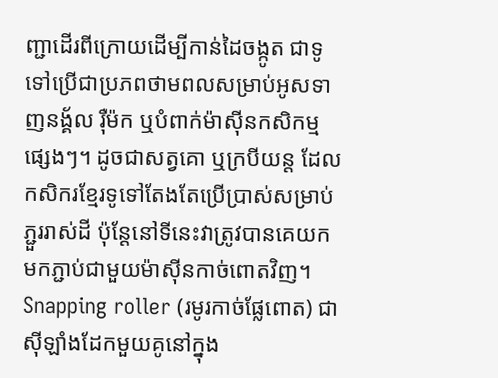ញ្ជាដើរពីក្រោយដើម្បីកាន់ដៃចង្កូត ជាទូទៅប្រើជាប្រភពថាមពលសម្រាប់អូសទាញនង្គ័ល រ៉ឺម៉ក ឬបំពាក់ម៉ាស៊ីនកសិកម្មផ្សេងៗ។ ដូចជាសត្វគោ ឬក្របីយន្ត ដែលកសិករខ្មែរទូទៅតែងតែប្រើប្រាស់សម្រាប់ភ្ជួររាស់ដី ប៉ុន្តែនៅទីនេះវាត្រូវបានគេយកមកភ្ជាប់ជាមួយម៉ាស៊ីនកាច់ពោតវិញ។
Snapping roller (រមូរកាច់ផ្លែពោត) ជាស៊ីឡាំងដែកមួយគូនៅក្នុង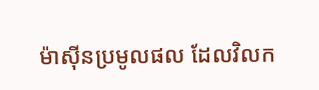ម៉ាស៊ីនប្រមូលផល ដែលវិលក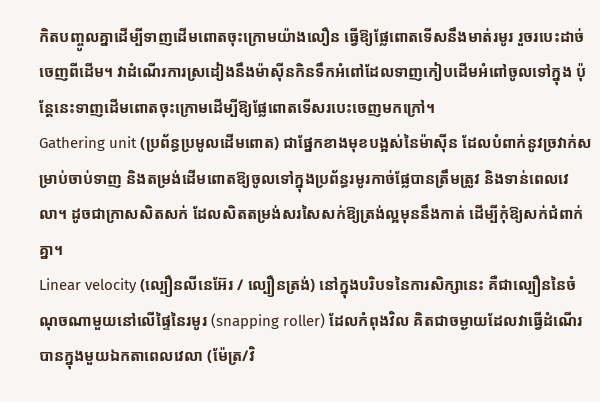កិតបញ្ចូលគ្នាដើម្បីទាញដើមពោតចុះក្រោមយ៉ាងលឿន ធ្វើឱ្យផ្លែពោតទើសនឹងមាត់រមូរ រួចរបេះដាច់ចេញពីដើម។ វាដំណើរការស្រដៀងនឹងម៉ាស៊ីនកិនទឹកអំពៅដែលទាញកៀបដើមអំពៅចូលទៅក្នុង ប៉ុន្តែនេះទាញដើមពោតចុះក្រោមដើម្បីឱ្យផ្លែពោតទើសរបេះចេញមកក្រៅ។
Gathering unit (ប្រព័ន្ធប្រមូលដើមពោត) ជាផ្នែកខាងមុខបង្អស់នៃម៉ាស៊ីន ដែលបំពាក់នូវច្រវាក់សម្រាប់ចាប់ទាញ និងតម្រង់ដើមពោតឱ្យចូលទៅក្នុងប្រព័ន្ធរមូរកាច់ផ្លែបានត្រឹមត្រូវ និងទាន់ពេលវេលា។ ដូចជាក្រាសសិតសក់ ដែលសិតតម្រង់សរសៃសក់ឱ្យត្រង់ល្អមុននឹងកាត់ ដើម្បីកុំឱ្យសក់ជំពាក់គ្នា។
Linear velocity (ល្បឿនលីនេអ៊ែរ / ល្បឿនត្រង់) នៅក្នុងបរិបទនៃការសិក្សានេះ គឺជាល្បឿននៃចំណុចណាមួយនៅលើផ្ទៃនៃរមូរ (snapping roller) ដែលកំពុងវិល គិតជាចម្ងាយដែលវាធ្វើដំណើរបានក្នុងមួយឯកតាពេលវេលា (ម៉ែត្រ/វិ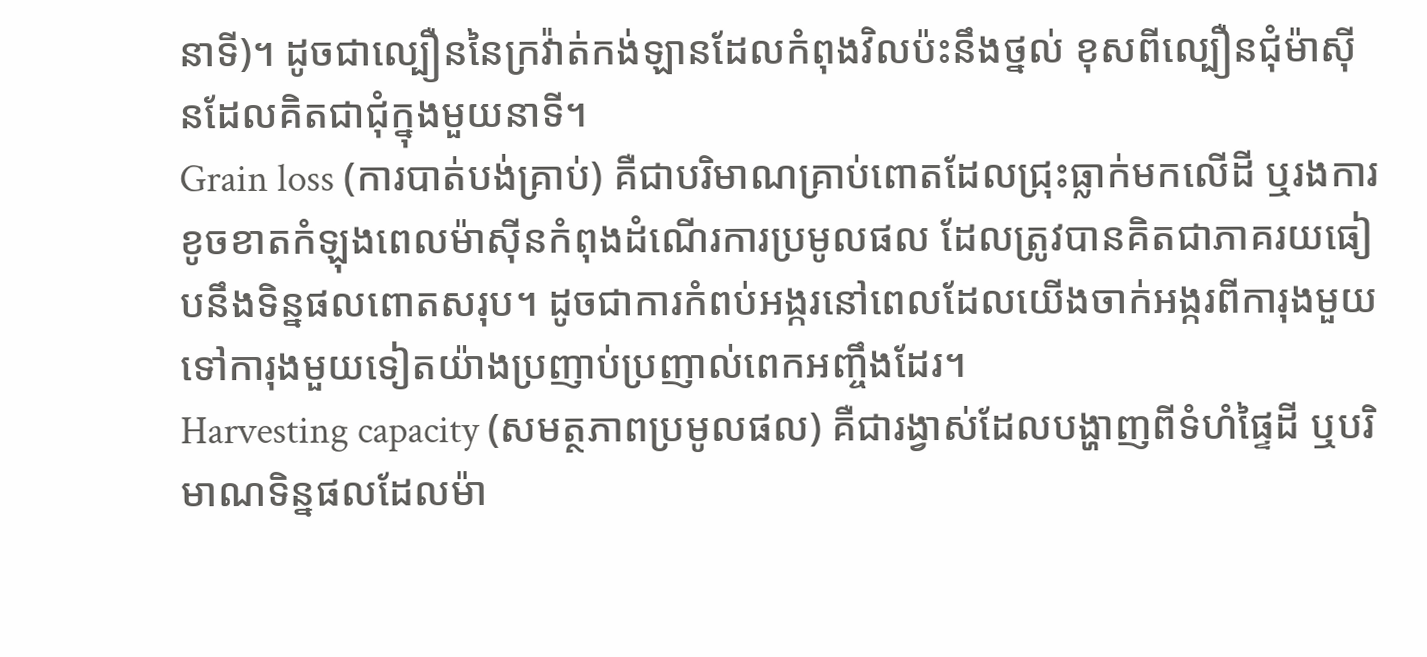នាទី)។ ដូចជាល្បឿននៃក្រវ៉ាត់កង់ឡានដែលកំពុងវិលប៉ះនឹងថ្នល់ ខុសពីល្បឿនជុំម៉ាស៊ីនដែលគិតជាជុំក្នុងមួយនាទី។
Grain loss (ការបាត់បង់គ្រាប់) គឺជាបរិមាណគ្រាប់ពោតដែលជ្រុះធ្លាក់មកលើដី ឬរងការខូចខាតកំឡុងពេលម៉ាស៊ីនកំពុងដំណើរការប្រមូលផល ដែលត្រូវបានគិតជាភាគរយធៀបនឹងទិន្នផលពោតសរុប។ ដូចជាការកំពប់អង្ករនៅពេលដែលយើងចាក់អង្ករពីការុងមួយទៅការុងមួយទៀតយ៉ាងប្រញាប់ប្រញាល់ពេកអញ្ចឹងដែរ។
Harvesting capacity (សមត្ថភាពប្រមូលផល) គឺជារង្វាស់ដែលបង្ហាញពីទំហំផ្ទៃដី ឬបរិមាណទិន្នផលដែលម៉ា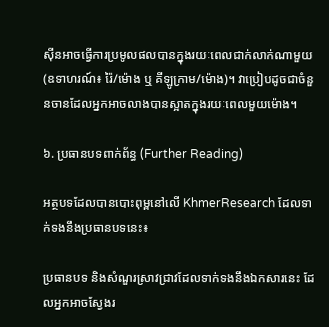ស៊ីនអាចធ្វើការប្រមូលផលបានក្នុងរយៈពេលជាក់លាក់ណាមួយ (ឧទាហរណ៍៖ រ៉ៃ/ម៉ោង ឬ គីឡូក្រាម/ម៉ោង)។ វាប្រៀបដូចជាចំនួនចានដែលអ្នកអាចលាងបានស្អាតក្នុងរយៈពេលមួយម៉ោង។

៦. ប្រធានបទពាក់ព័ន្ធ (Further Reading)

អត្ថបទដែលបានបោះពុម្ពនៅលើ KhmerResearch ដែលទាក់ទងនឹងប្រធានបទនេះ៖

ប្រធានបទ និងសំណួរស្រាវជ្រាវដែលទាក់ទងនឹងឯកសារនេះ ដែលអ្នកអាចស្វែងរ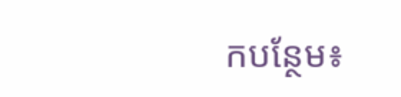កបន្ថែម៖